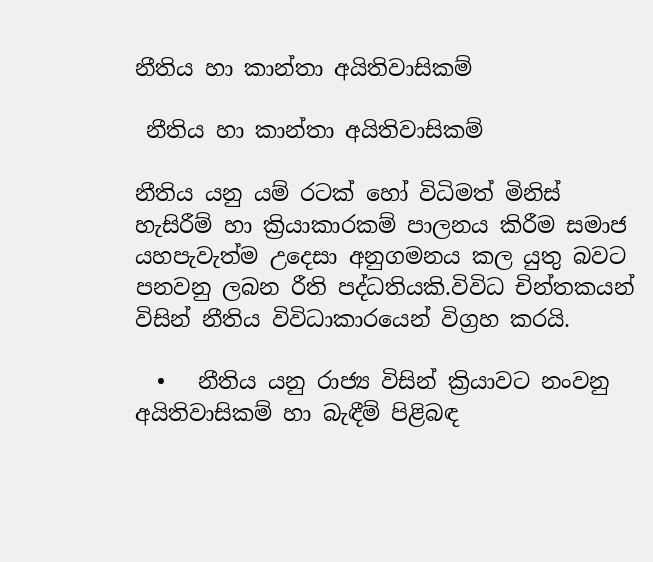නීතිය හා කාන්තා අයිතිවාසිකම්

 නීතිය හා කාන්තා අයිතිවාසිකම්

නීතිය යනු යම් රටක් හෝ විධිමත් මිනිස් හැසිරීම් හා ක්‍රියාකාරකම් පාලනය කිරීම සමාජ යහපැවැත්ම උදෙසා අනුගමනය කල යුතු බවට පනවනු ලබන රීති පද්ධතියකි.විවිධ චින්තකයන් විසින් නීතිය විවිධාකාරයෙන් විග්‍රහ කරයි.

  •   නීතිය යනු රාජ්‍ය විසින් ක්‍රියාවට නංවනු අයිතිවාසිකම් හා බැඳීම් පිළිබඳ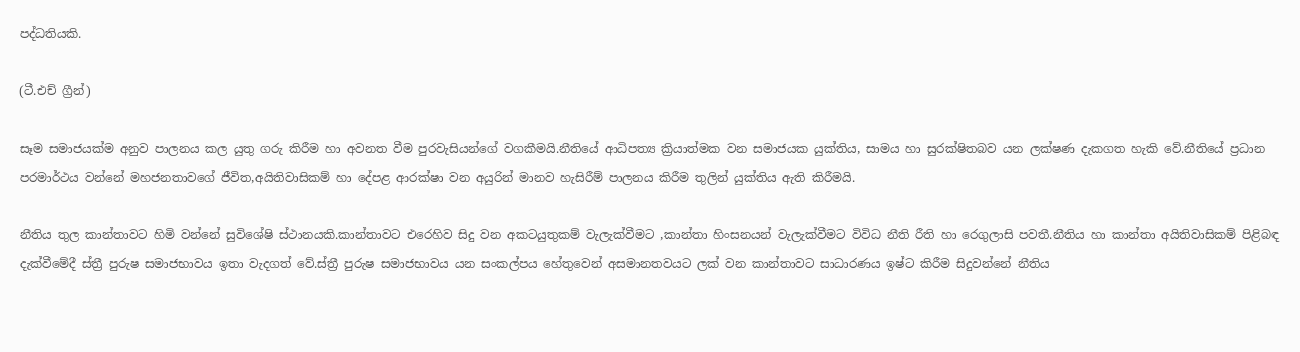පද්ධතියකි.

(ටී.එච් ග්‍රීන්)

සෑම සමාජයක්ම අනුව පාලනය කල යුතු ගරු කිරීම හා අවනත වීම පුරවැසියන්ගේ වගකීමයි.නීතියේ ආධිපත්‍ය ක්‍රියාත්මක වන සමාජයක යුක්තිය, සාමය හා සුරක්ෂිතබව යන ලක්ෂණ දැකගත හැකි වේ.නීතියේ ප්‍රධාන පරමාර්ථය වන්නේ මහජනතාවගේ ජීවිත,අයිතිවාසිකම් හා දේපළ ආරක්ෂා වන අයුරින් මානව හැසිරීම් පාලනය කිරීම තුලින් යුක්තිය ඇති කිරීමයි.

නීතිය තුල කාන්තාවට හිමි වන්නේ සුවිශේෂි ස්ථානයකි.කාන්තාවට එරෙහිව සිදු වන අකටයුතුකම් වැලැක්වීමට ,කාන්තා හිංසනයන් වැලැක්වීමට විවිධ නීති රීති හා රෙගුලාසි පවතී.නීතිය හා කාන්තා අයිතිවාසිකම් පිළිබඳ දැක්වීමේදී ස්ත්‍රී පුරුෂ සමාජභාවය ඉතා වැදගත් වේ.ස්ත්‍රී පුරුෂ සමාජභාවය යන සංකල්පය හේතුවෙන් අසමානතවයට ලක් වන කාන්තාවට සාධාරණය ඉෂ්ට කිරීම සිදුවන්නේ නීතිය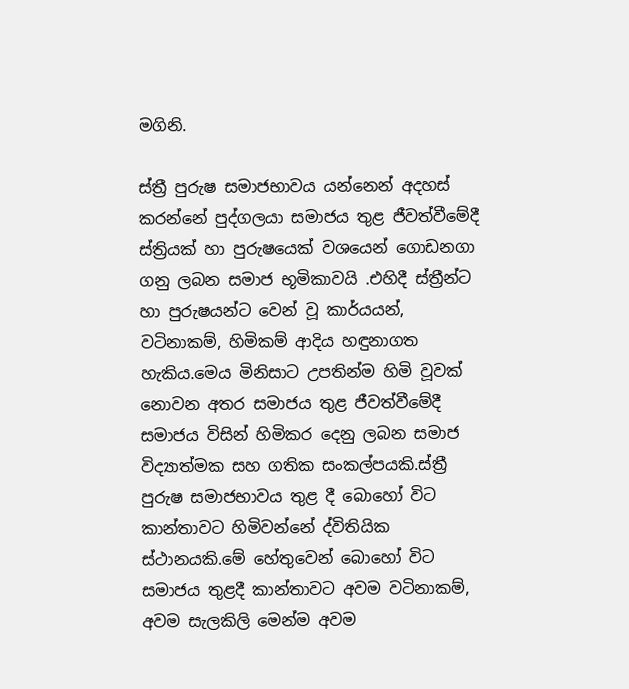මගිනි.

ස්ත්‍රී පුරුෂ සමාජභාවය යන්නෙන් අදහස් කරන්නේ පුද්ගලයා සමාජය තුළ ජීවත්වීමේදී ස්ත්‍රියක් හා පුරුෂයෙක් වශයෙන් ගොඩනගා ගනු ලබන සමාජ භූමිකාවයි .එහිදී ස්ත්‍රීන්ට හා පුරුෂයන්ට වෙන් වූ කාර්යයන්, වටිනාකම්, හිමිකම් ආදිය හඳුනාගත හැකිය.මෙය මිනිසාට උපතින්ම හිමි වූවක් නොවන අතර සමාජය තුළ ජීවත්වීමේදී සමාජය විසින් හිමිකර දෙනු ලබන සමාජ විද්‍යාත්මක සහ ගතික සංකල්පයකි.ස්ත්‍රී  පුරුෂ සමාජභාවය තුළ දී බොහෝ විට කාන්තාවට හිමිවන්නේ ද්විතියික ස්ථානයකි.මේ හේතුවෙන් බොහෝ විට සමාජය තුළදී කාන්තාවට අවම වටිනාකම්, අවම සැලකිලි මෙන්ම අවම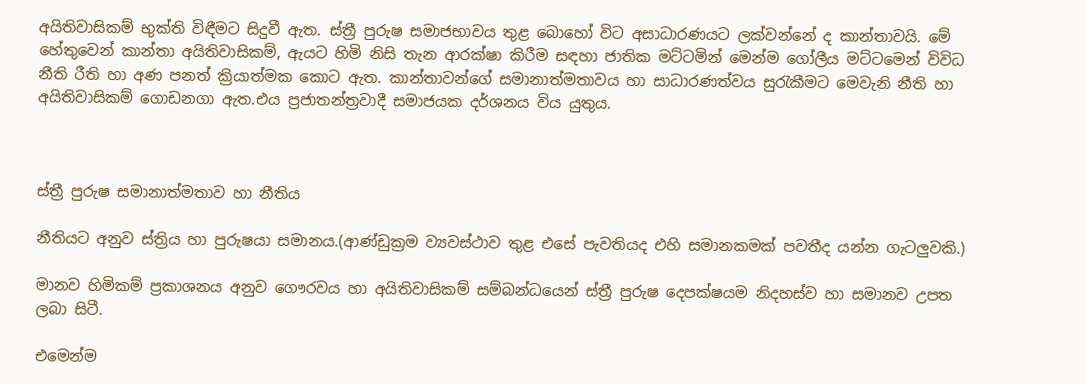අයිතිවාසිකම් භුක්ති විඳීමට සිදුවී ඇත. ස්ත්‍රී පුරුෂ සමාජභාවය තුළ බොහෝ විට අසාධාරණයට ලක්වන්නේ ද කාන්තාවයි. මේ හේතුවෙන් කාන්තා අයිතිවාසිකම්, ඇයට හිමි නිසි තැන ආරක්ෂා කිරීම සඳහා ජාතික මට්ටමින් මෙන්ම ගෝලීය මට්ටමෙන් විවිධ නීති රීති හා අණ පනත් ක්‍රියාත්මක කොට ඇත. කාන්තාවන්ගේ සමානාත්මතාවය හා සාධාරණත්වය සුරැකීමට මෙවැනි නීති හා අයිතිවාසිකම් ගොඩනගා ඇත.එය ප්‍රජාතන්ත්‍රවාදී සමාජයක දර්ශනය විය යුතුය.



ස්ත්‍රී පුරුෂ සමානාත්මතාව හා නීතිය

නීතියට අනුව ස්ත්‍රිය හා පුරුෂයා සමානය.(ආණ්ඩුක්‍රම ව්‍යවස්ථාව තුළ එසේ පැවතියද එහි සමානකමක් පවතීද යන්න ගැටලුවකි.)

මානව හිමිකම් ප්‍රකාශනය අනුව ගෞරවය හා අයිතිවාසිකම් සම්බන්ධයෙන් ස්ත්‍රී පුරුෂ දෙපක්ෂයම නිදහස්ව හා සමානව උපත ලබා සිටී.

එමෙන්ම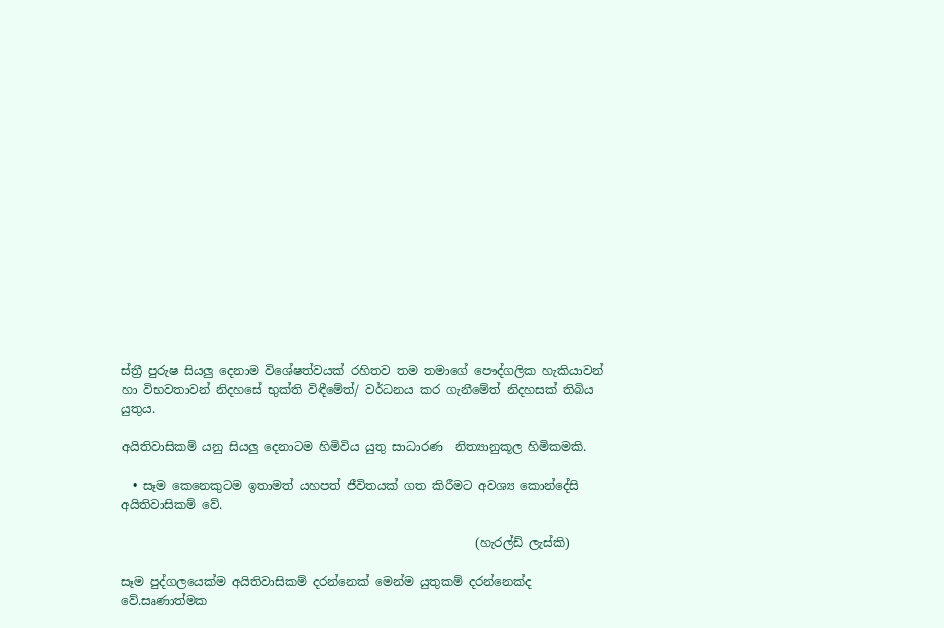ස්ත්‍රී පුරුෂ සියලු දෙනාම විශේෂත්වයක් රහිතව තම තමාගේ පෞද්ගලික හැකියාවන් හා විභවතාවන් නිදහසේ භුක්ති විඳීමේත්/ වර්ධනය කර ගැනීමේත් නිදහසක් තිබිය යුතුය.

අයිතිවාසිකම් යනු සියලු දෙනාටම හිමිවිය යුතු සාධාරණ  නිත්‍යානුකූල හිමිකමකි.

  • සෑම කෙනෙකුටම ඉතාමත් යහපත් ජීවිතයක් ගත කිරීමට අවශ්‍ය කොන්දේසි අයිතිවාසිකම් වේ.

                                                           (හැරල්ඩ් ලැස්කි)

සෑම පුද්ගලයෙක්ම අයිතිවාසිකම් දරන්නෙක් මෙන්ම යුතුකම් දරන්නෙක්ද වේ.සෘණාත්මක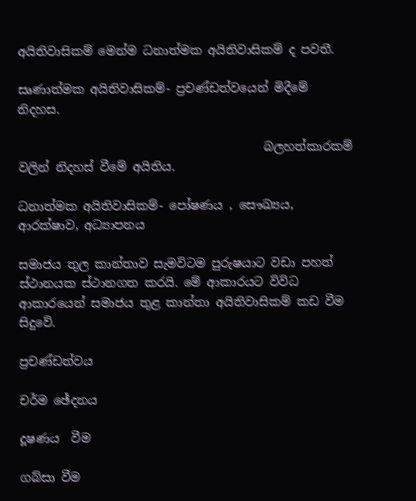අයිතිවාසිකම් මෙන්ම ධනාත්මක අයිතිවාසිකම් ද පවතී.

සෘණාත්මක අයිතිවාසිකම්- ප්‍රචණ්ඩත්වයෙන් මිදීමේ නිදහස.

                                         බලහත්කාරකම් වලින් නිදහස් වීමේ අයිතිය.

ධනාත්මක අයිතිවාසිකම්- පෝෂණය , සෞඛ්‍යය, ආරක්ෂාව, අධ්‍යාපනය

සමාජය තුල කාන්තාව සැමවිටම පුරුෂයාට වඩා පහත් ස්ථානයක ස්ථානගත කරයි. මේ ආකාරයට විවිධ ආකාරයෙන් සමාජය තුළ කාන්තා අයිතිවාසිකම් කඩ වීම සිදුවේ.

ප්‍රචණ්ඩත්වය

චර්ම ඡේදනය

දූෂණය  වීම

ගබ්සා වීම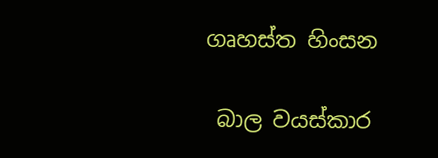ගෘහස්ත හිංසන

 බාල වයස්කාර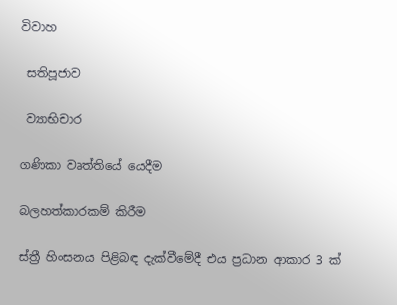විවාහ

 සතිපූජාව

 ව්‍යාභිචාර

ගණිකා වෘත්තියේ යෙදීම

බලහත්කාරකම් කිරීම

ස්ත්‍රී හිංසනය පිළිබඳ දැක්වීමේදී එය ප්‍රධාන ආකාර 3 ක්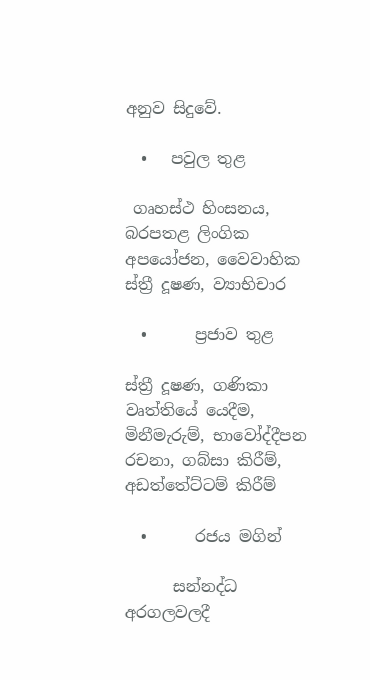අනුව සිදුවේ.

  •   පවුල තුළ

 ගෘහස්ථ හිංසනය, බරපතළ ලිංගික අපයෝජන, වෛවාහික ස්ත්‍රී දූෂණ, ව්‍යාභිචාර

  •      ප්‍රජාව තුළ

ස්ත්‍රී දූෂණ, ගණිකා වෘත්තියේ යෙදීම, මිනීමැරුම්, භාවෝද්දීපන රචනා, ගබ්සා කිරීම්, අඩත්තේට්ටම් කිරීම්

  •      රජය මගින්

      සන්නද්ධ අරගලවලදී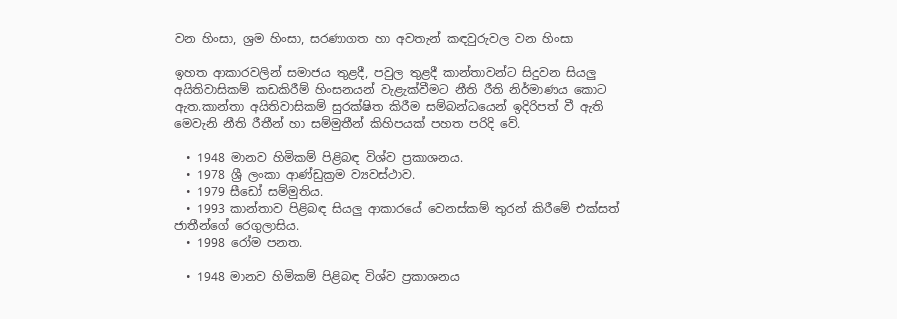වන හිංසා, ශ්‍රම හිංසා, සරණාගත හා අවතැන් කඳවුරුවල වන හිංසා

ඉහත ආකාරවලින් සමාජය තුළදී, පවුල තුළදී කාන්තාවන්ට සිදුවන සියලු අයිතිවාසිකම් කඩකිරීම් හිංසනයන් වැළැක්වීමට නීති රීති නිර්මාණය කොට ඇත.කාන්තා අයිතිවාසිකම් සුරක්ෂිත කිරීම සම්බන්ධයෙන් ඉදිරිපත් වී ඇති මෙවැනි නීති රීතීන් හා සම්මුතීන් කිහිපයක් පහත පරිදි වේ.

  • 1948 මානව හිමිකම් පිළිබඳ විශ්ව ප්‍රකාශනය.
  • 1978 ශ්‍රී ලංකා ආණ්ඩුක්‍රම ව්‍යවස්ථාව.
  • 1979 සීඩෝ සම්මුතිය.
  • 1993 කාන්තාව පිළිබඳ සියලු ආකාරයේ වෙනස්කම් තුරන් කිරීමේ එක්සත් ජාතීන්ගේ රෙගුලාසිය.
  • 1998 රෝම පනත.

  • 1948 මානව හිමිකම් පිළිබඳ විශ්ව ප්‍රකාශනය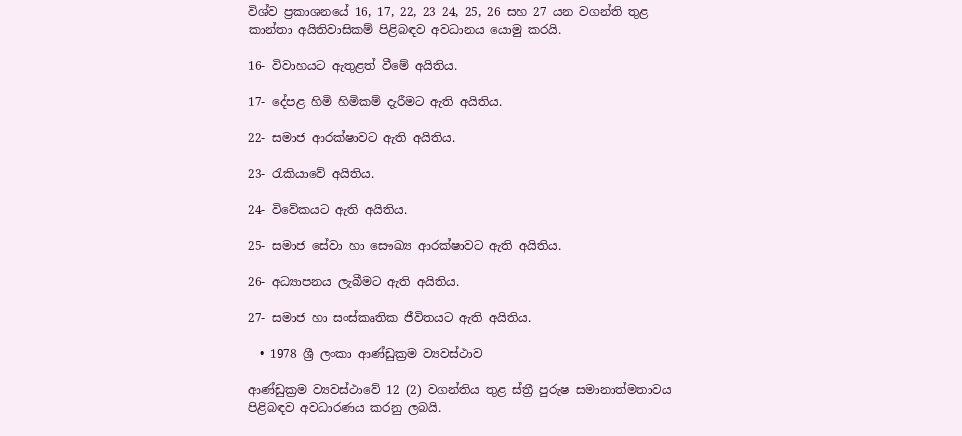විශ්ව ප්‍රකාශනයේ 16, 17, 22, 23 24, 25, 26 සහ 27 යන වගන්ති තුළ කාන්තා අයිතිවාසිකම් පිළිබඳව අවධානය යොමු කරයි.

16- විවාහයට ඇතුළත් වීමේ අයිතිය.

17- දේපළ හිමි හිමිකම් දැරීමට ඇති අයිතිය.

22- සමාජ ආරක්ෂාවට ඇති අයිතිය.

23- රැකියාවේ අයිතිය.

24- විවේකයට ඇති අයිතිය.

25- සමාජ සේවා හා සෞඛ්‍ය ආරක්ෂාවට ඇති අයිතිය.

26- අධ්‍යාපනය ලැබීමට ඇති අයිතිය.

27- සමාජ හා සංස්කෘතික ජීවිතයට ඇති අයිතිය.

  • 1978 ශ්‍රී ලංකා ආණ්ඩුක්‍රම ව්‍යවස්ථාව

ආණ්ඩුක්‍රම ව්‍යවස්ථාවේ 12 (2) වගන්තිය තුළ ස්ත්‍රී පුරුෂ සමානාත්මතාවය පිළිබඳව අවධාරණය කරනු ලබයි.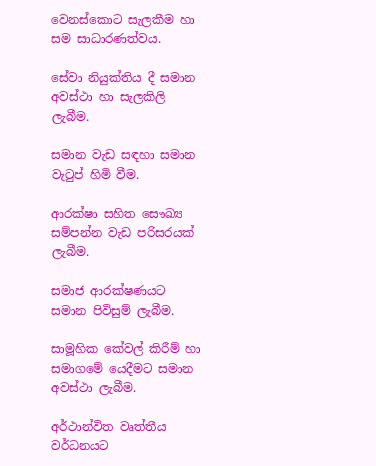වෙනස්කොට සැලකීම හා සම සාධාරණත්වය.

සේවා නියුක්තිය දී සමාන අවස්ථා හා සැලකිලි ලැබීම.

සමාන වැඩ සඳහා සමාන වැටුප් හිමි වීම.

ආරක්ෂා සහිත සෞඛ්‍ය සම්පන්න වැඩ පරිසරයක් ලැබීම.

සමාජ ආරක්ෂණයට සමාන පිවිසුම් ලැබීම.

සාමූහික කේවල් කිරීම් හා සමාගමේ යෙදීමට සමාන අවස්ථා ලැබීම.

අර්ථාන්විත වෘත්තීය වර්ධනයට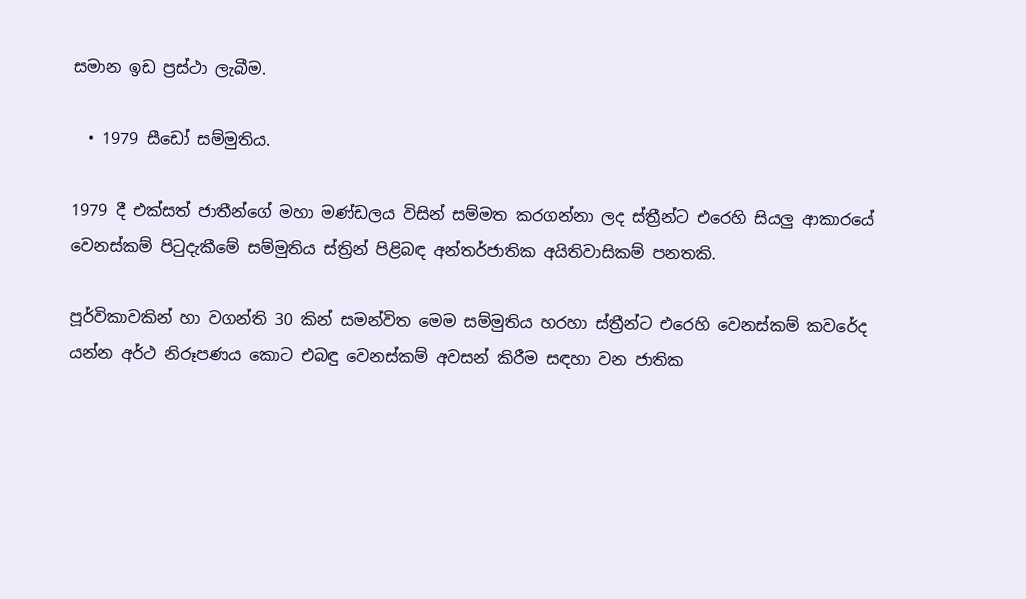සමාන ඉඩ ප්‍රස්ථා ලැබීම.

  • 1979 සීඩෝ සම්මුතිය.

1979 දී එක්සත් ජාතීන්ගේ මහා මණ්ඩලය විසින් සම්මත කරගන්නා ලද ස්ත්‍රීන්ට එරෙහි සියලු ආකාරයේ වෙනස්කම් පිටුදැකීමේ සම්මුතිය ස්ත්‍රින් පිළිබඳ අන්තර්ජාතික අයිතිවාසිකම් පනතකි.

පූර්විකාවකින් හා වගන්ති 30 කින් සමන්විත මෙම සම්මුතිය හරහා ස්ත්‍රීන්ට එරෙහි වෙනස්කම් කවරේද යන්න අර්ථ නිරූපණය කොට එබඳු වෙනස්කම් අවසන් කිරීම සඳහා වන ජාතික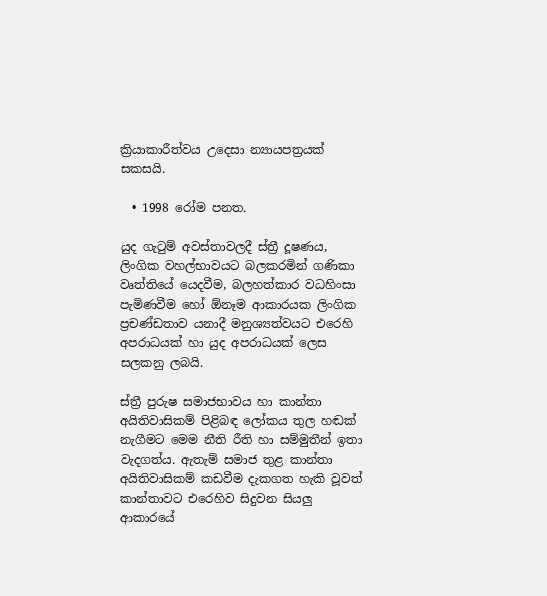ක්‍රියාකාරීත්වය උදෙසා න්‍යායපත්‍රයක් සකසයි.

  • 1998 රෝම පනත.

යුද ගැටුම් අවස්තාවලදී ස්ත්‍රී දූෂණය, ලිංගික වහල්භාවයට බලකරමින් ගණිකා වෘත්තියේ යෙදවීම, බලහත්කාර වධහිංසා පැමිණවීම හෝ ඕනෑම ආකාරයක ලිංගික ප්‍රචණ්ඩතාව යනාදී මනුශ්‍යත්වයට එරෙහි අපරාධයක් හා යුද අපරාධයක් ලෙස සලකනු ලබයි.

ස්ත්‍රී පුරුෂ සමාජභාවය හා කාන්තා අයිතිවාසිකම් පිළිබඳ ලෝකය තුල හඬක් නැගීමට මෙම නීති රීති හා සම්මුතීන් ඉතා වැදගත්ය. ඇතැම් සමාජ තුළ කාන්තා අයිතිවාසිකම් කඩවීම දැකගත හැකි වූවත් කාන්තාවට එරෙහිව සිදුවන සියලු ආකාරයේ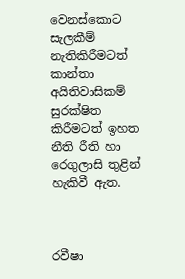වෙනස්කොට සැලකීම් නැතිකිරීමටත් කාන්තා අයිතිවාසිකම් සුරක්ෂිත කිරීමටත් ඉහත නීති රීති හා රෙගුලාසි තුළින් හැකිවී ඇත.



රවීෂා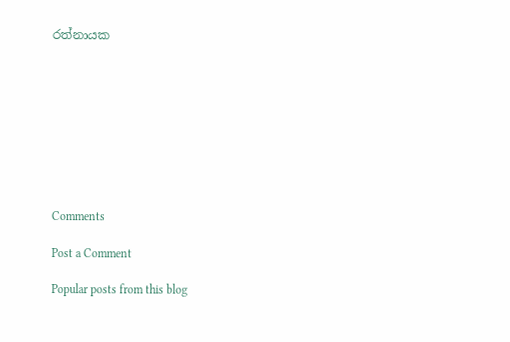රත්නායක









Comments

Post a Comment

Popular posts from this blog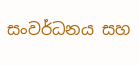සංවර්ධනය සහ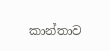කාන්තාව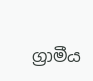ග්‍රාමීය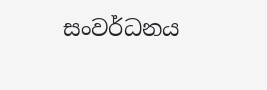සංවර්ධනය